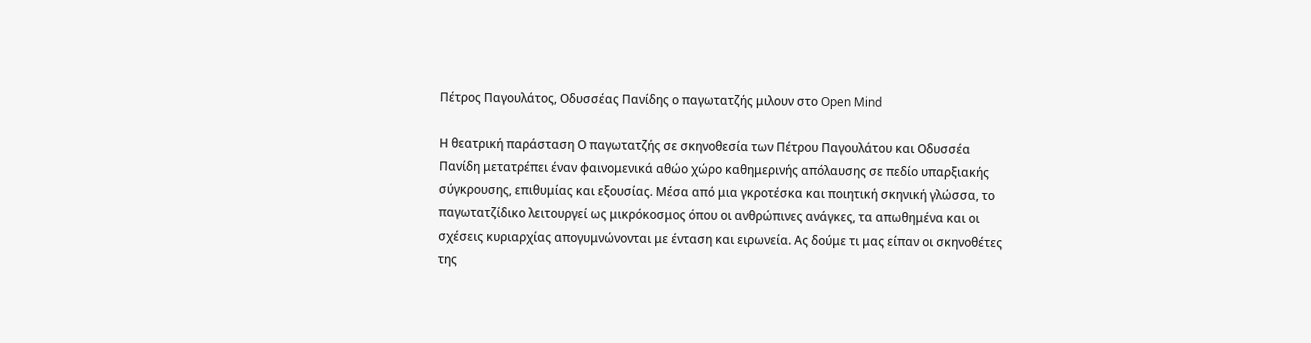Πέτρος Παγουλάτος, Οδυσσέας Πανίδης ο παγωτατζής μιλουν στο Open Mind

Η θεατρική παράσταση Ο παγωτατζής σε σκηνοθεσία των Πέτρου Παγουλάτου και Οδυσσέα Πανίδη μετατρέπει έναν φαινομενικά αθώο χώρο καθημερινής απόλαυσης σε πεδίο υπαρξιακής σύγκρουσης, επιθυμίας και εξουσίας. Μέσα από μια γκροτέσκα και ποιητική σκηνική γλώσσα, το παγωτατζίδικο λειτουργεί ως μικρόκοσμος όπου οι ανθρώπινες ανάγκες, τα απωθημένα και οι σχέσεις κυριαρχίας απογυμνώνονται με ένταση και ειρωνεία. Ας δούμε τι μας είπαν οι σκηνοθέτες της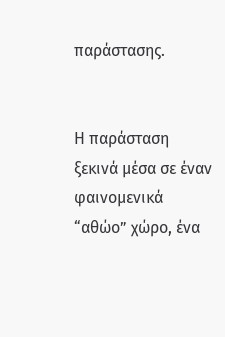παράστασης.


Η παράσταση ξεκινά μέσα σε έναν φαινομενικά “αθώο” χώρο, ένα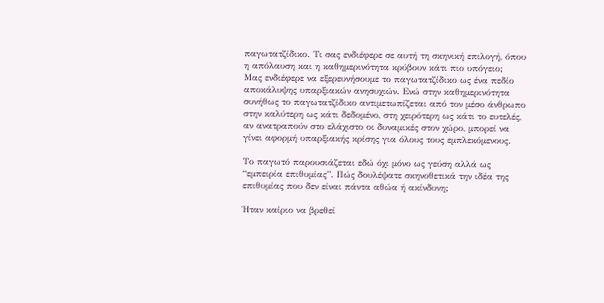παγωτατζίδικο. Τι σας ενδιέφερε σε αυτή τη σκηνική επιλογή, όπου η απόλαυση και η καθημερινότητα κρύβουν κάτι πιο υπόγειο;
Μας ενδιέφερε να εξερευνήσουμε το παγωτατζίδικο ως ένα πεδίο αποκάλυψης υπαρξιακών ανησυχιών. Ενώ στην καθημερινότητα συνήθως το παγωτατζίδικο αντιμετωπίζεται από τον μέσο άνθρωπο στην καλύτερη ως κάτι δεδομένο, στη χειρότερη ως κάτι το ευτελές, αν ανατραπούν στο ελάχιστο οι δυναμικές στον χώρο, μπορεί να γίνει αφορμή υπαρξιακής κρίσης για όλους τους εμπλεκόμενους.

Το παγωτό παρουσιάζεται εδώ όχι μόνο ως γεύση αλλά ως “εμπειρία επιθυμίας”. Πώς δουλέψατε σκηνοθετικά την ιδέα της επιθυμίας που δεν είναι πάντα αθώα ή ακίνδυνη;

Ήταν καίριο να βρεθεί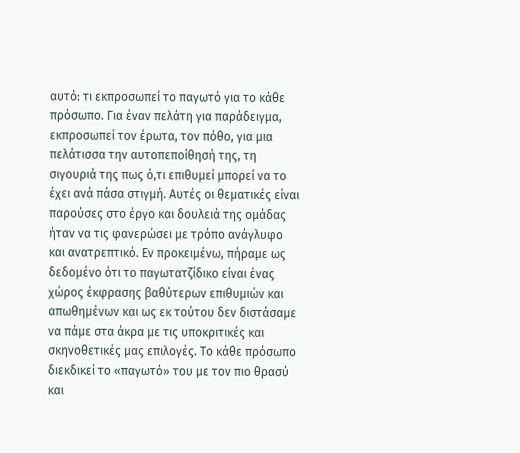αυτό: τι εκπροσωπεί το παγωτό για το κάθε πρόσωπο. Για έναν πελάτη για παράδειγμα, εκπροσωπεί τον έρωτα, τον πόθο, για μια πελάτισσα την αυτοπεποίθησή της, τη σιγουριά της πως ό,τι επιθυμεί μπορεί να το έχει ανά πάσα στιγμή. Αυτές οι θεματικές είναι παρούσες στο έργο και δουλειά της ομάδας ήταν να τις φανερώσει με τρόπο ανάγλυφο και ανατρεπτικό. Εν προκειμένω, πήραμε ως δεδομένο ότι το παγωτατζίδικο είναι ένας χώρος έκφρασης βαθύτερων επιθυμιών και απωθημένων και ως εκ τούτου δεν διστάσαμε να πάμε στα άκρα με τις υποκριτικές και σκηνοθετικές μας επιλογές. Το κάθε πρόσωπο διεκδικεί το «παγωτό» του με τον πιο θρασύ και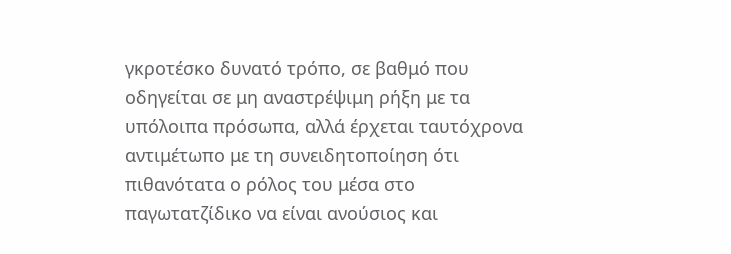γκροτέσκο δυνατό τρόπο, σε βαθμό που οδηγείται σε μη αναστρέψιμη ρήξη με τα υπόλοιπα πρόσωπα, αλλά έρχεται ταυτόχρονα αντιμέτωπο με τη συνειδητοποίηση ότι πιθανότατα ο ρόλος του μέσα στο παγωτατζίδικο να είναι ανούσιος και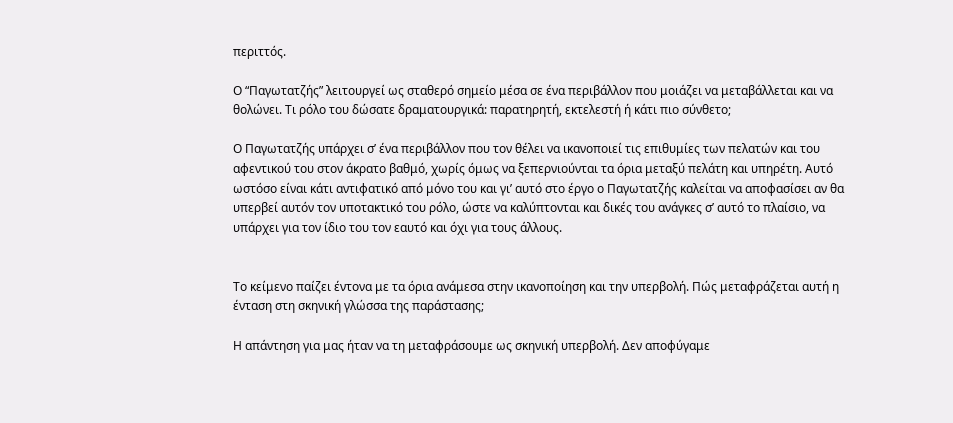περιττός.

Ο “Παγωτατζής” λειτουργεί ως σταθερό σημείο μέσα σε ένα περιβάλλον που μοιάζει να μεταβάλλεται και να θολώνει. Τι ρόλο του δώσατε δραματουργικά: παρατηρητή, εκτελεστή ή κάτι πιο σύνθετο;

Ο Παγωτατζής υπάρχει σ’ ένα περιβάλλον που τον θέλει να ικανοποιεί τις επιθυμίες των πελατών και του αφεντικού του στον άκρατο βαθμό, χωρίς όμως να ξεπερνιούνται τα όρια μεταξύ πελάτη και υπηρέτη. Αυτό ωστόσο είναι κάτι αντιφατικό από μόνο του και γι’ αυτό στο έργο ο Παγωτατζής καλείται να αποφασίσει αν θα υπερβεί αυτόν τον υποτακτικό του ρόλο, ώστε να καλύπτονται και δικές του ανάγκες σ’ αυτό το πλαίσιο, να υπάρχει για τον ίδιο του τον εαυτό και όχι για τους άλλους.


Το κείμενο παίζει έντονα με τα όρια ανάμεσα στην ικανοποίηση και την υπερβολή. Πώς μεταφράζεται αυτή η ένταση στη σκηνική γλώσσα της παράστασης;

Η απάντηση για μας ήταν να τη μεταφράσουμε ως σκηνική υπερβολή. Δεν αποφύγαμε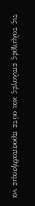τις τολμηρές επιλογές και ούτε προσπαθήσαμε να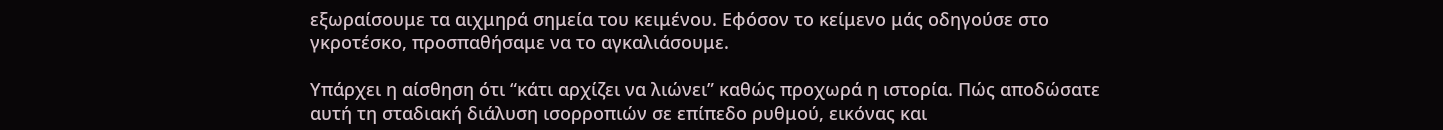εξωραίσουμε τα αιχμηρά σημεία του κειμένου. Εφόσον το κείμενο μάς οδηγούσε στο γκροτέσκο, προσπαθήσαμε να το αγκαλιάσουμε.

Υπάρχει η αίσθηση ότι “κάτι αρχίζει να λιώνει” καθώς προχωρά η ιστορία. Πώς αποδώσατε αυτή τη σταδιακή διάλυση ισορροπιών σε επίπεδο ρυθμού, εικόνας και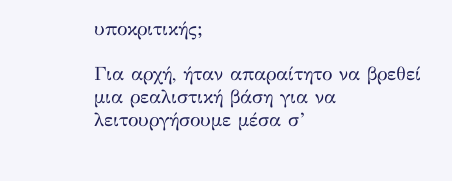υποκριτικής;

Για αρχή, ήταν απαραίτητο να βρεθεί μια ρεαλιστική βάση για να λειτουργήσουμε μέσα σ’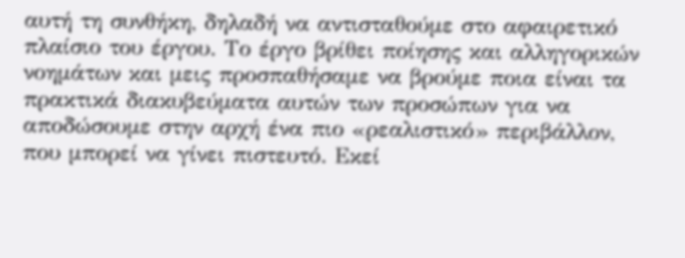αυτή τη συνθήκη, δηλαδή να αντισταθούμε στο αφαιρετικό πλαίσιο του έργου. Το έργο βρίθει ποίησης και αλληγορικών νοημάτων και μεις προσπαθήσαμε να βρούμε ποια είναι τα πρακτικά διακυβεύματα αυτών των προσώπων για να αποδώσουμε στην αρχή ένα πιο «ρεαλιστικό» περιβάλλον, που μπορεί να γίνει πιστευτό. Εκεί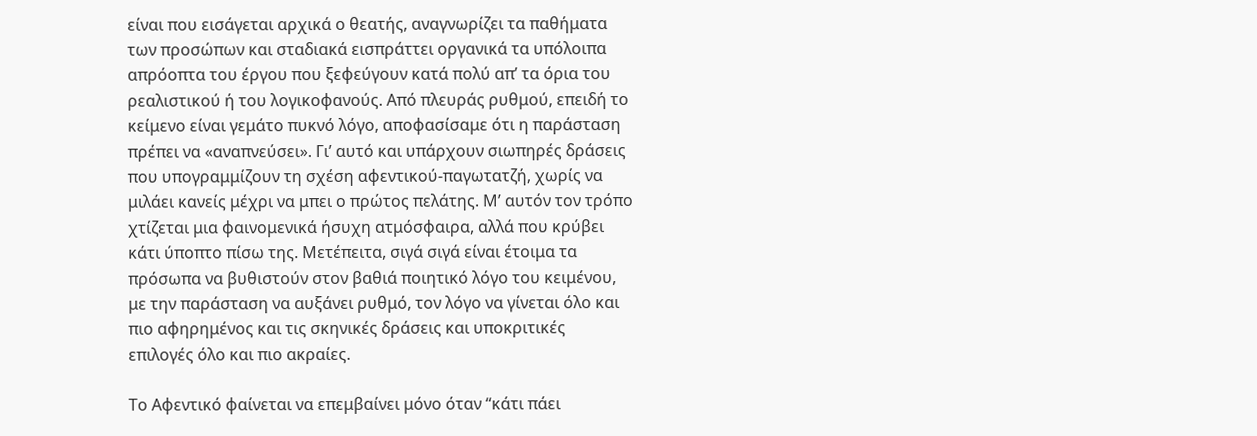είναι που εισάγεται αρχικά ο θεατής, αναγνωρίζει τα παθήματα των προσώπων και σταδιακά εισπράττει οργανικά τα υπόλοιπα απρόοπτα του έργου που ξεφεύγουν κατά πολύ απ’ τα όρια του ρεαλιστικού ή του λογικοφανούς. Από πλευράς ρυθμού, επειδή το κείμενο είναι γεμάτο πυκνό λόγο, αποφασίσαμε ότι η παράσταση πρέπει να «αναπνεύσει». Γι’ αυτό και υπάρχουν σιωπηρές δράσεις που υπογραμμίζουν τη σχέση αφεντικού-παγωτατζή, χωρίς να μιλάει κανείς μέχρι να μπει ο πρώτος πελάτης. Μ’ αυτόν τον τρόπο χτίζεται μια φαινομενικά ήσυχη ατμόσφαιρα, αλλά που κρύβει κάτι ύποπτο πίσω της. Μετέπειτα, σιγά σιγά είναι έτοιμα τα πρόσωπα να βυθιστούν στον βαθιά ποιητικό λόγο του κειμένου, με την παράσταση να αυξάνει ρυθμό, τον λόγο να γίνεται όλο και πιο αφηρημένος και τις σκηνικές δράσεις και υποκριτικές επιλογές όλο και πιο ακραίες.

Το Αφεντικό φαίνεται να επεμβαίνει μόνο όταν “κάτι πάει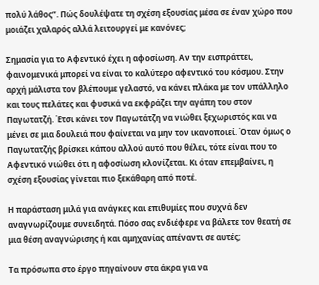πολύ λάθος”. Πώς δουλέψατε τη σχέση εξουσίας μέσα σε έναν χώρο που μοιάζει χαλαρός αλλά λειτουργεί με κανόνες;

Σημασία για το Αφεντικό έχει η αφοσίωση. Αν την εισπράττει, φαινομενικά μπορεί να είναι το καλύτερο αφεντικό του κόσμου. Στην αρχή μάλιστα τον βλέπουμε γελαστό, να κάνει πλάκα με τον υπάλληλο και τους πελάτες και φυσικά να εκφράζει την αγάπη του στον Παγωτατζή. Έτσι κάνει τον Παγωτάτζη να νιώθει ξεχωριστός και να μένει σε μια δουλειά που φαίνεται να μην τον ικανοποιεί. Όταν όμως ο Παγωτατζής βρίσκει κάπου αλλού αυτό που θέλει, τότε είναι που το Αφεντικό νιώθει ότι η αφοσίωση κλονίζεται. Κι όταν επεμβαίνει, η σχέση εξουσίας γίνεται πιο ξεκάθαρη από ποτέ.

Η παράσταση μιλά για ανάγκες και επιθυμίες που συχνά δεν αναγνωρίζουμε συνειδητά. Πόσο σας ενδιέφερε να βάλετε τον θεατή σε μια θέση αναγνώρισης ή και αμηχανίας απέναντι σε αυτές;

Τα πρόσωπα στο έργο πηγαίνουν στα άκρα για να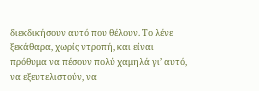διεκδικήσουν αυτό που θέλουν. Το λένε ξεκάθαρα, χωρίς ντροπή, και είναι πρόθυμα να πέσουν πολύ χαμηλά γι’ αυτό, να εξευτελιστούν, να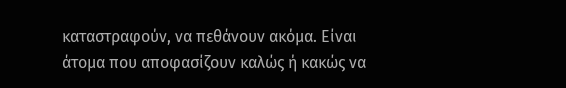καταστραφούν, να πεθάνουν ακόμα. Είναι άτομα που αποφασίζουν καλώς ή κακώς να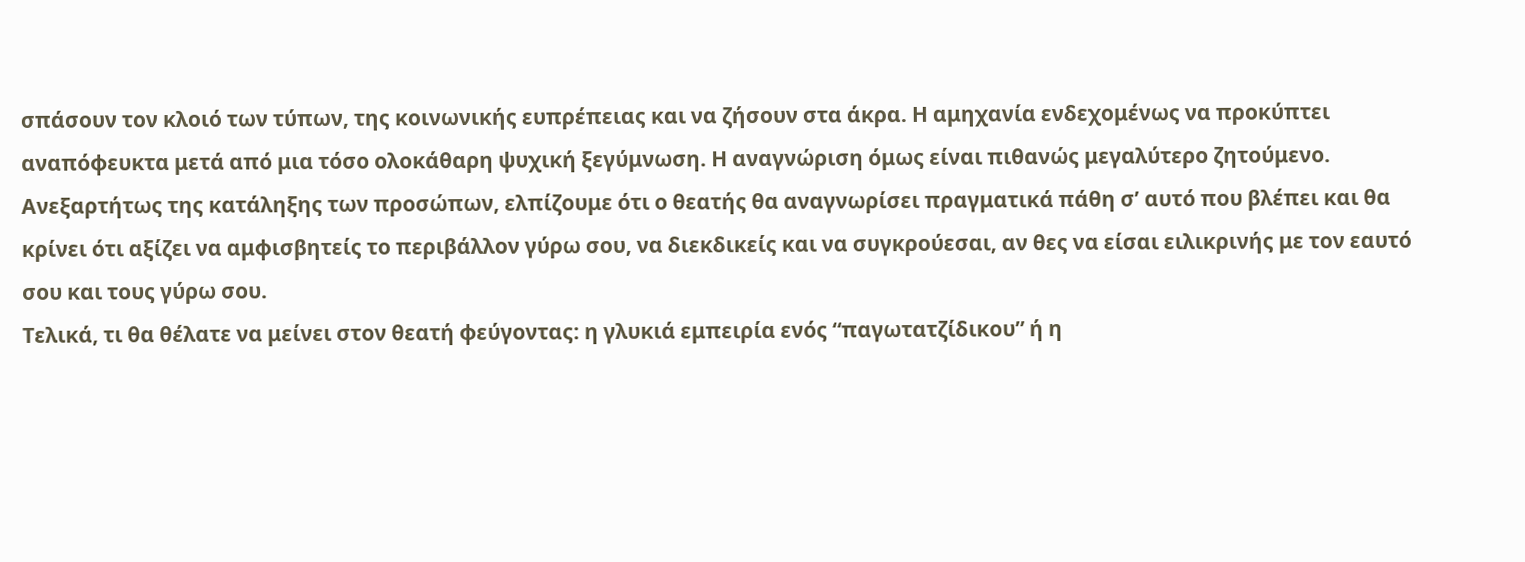σπάσουν τον κλοιό των τύπων, της κοινωνικής ευπρέπειας και να ζήσουν στα άκρα. Η αμηχανία ενδεχομένως να προκύπτει αναπόφευκτα μετά από μια τόσο ολοκάθαρη ψυχική ξεγύμνωση. Η αναγνώριση όμως είναι πιθανώς μεγαλύτερο ζητούμενο. Ανεξαρτήτως της κατάληξης των προσώπων, ελπίζουμε ότι ο θεατής θα αναγνωρίσει πραγματικά πάθη σ’ αυτό που βλέπει και θα κρίνει ότι αξίζει να αμφισβητείς το περιβάλλον γύρω σου, να διεκδικείς και να συγκρούεσαι, αν θες να είσαι ειλικρινής με τον εαυτό σου και τους γύρω σου.
Τελικά, τι θα θέλατε να μείνει στον θεατή φεύγοντας: η γλυκιά εμπειρία ενός “παγωτατζίδικου” ή η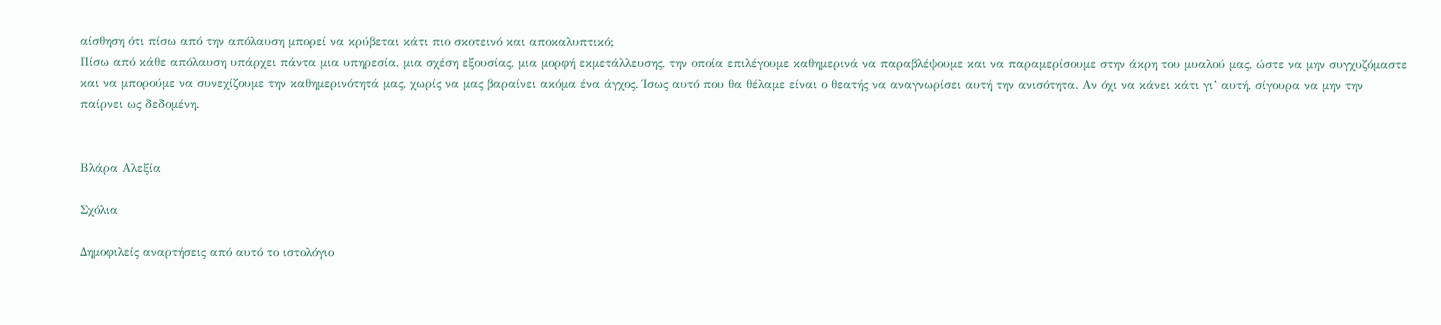αίσθηση ότι πίσω από την απόλαυση μπορεί να κρύβεται κάτι πιο σκοτεινό και αποκαλυπτικό;
Πίσω από κάθε απόλαυση υπάρχει πάντα μια υπηρεσία, μια σχέση εξουσίας, μια μορφή εκμετάλλευσης, την οποία επιλέγουμε καθημερινά να παραβλέψουμε και να παραμερίσουμε στην άκρη του μυαλού μας, ώστε να μην συγχυζόμαστε και να μπορούμε να συνεχίζουμε την καθημερινότητά μας, χωρίς να μας βαραίνει ακόμα ένα άγχος. Ίσως αυτό που θα θέλαμε είναι ο θεατής να αναγνωρίσει αυτή την ανισότητα. Αν όχι να κάνει κάτι γι’ αυτή, σίγουρα να μην την παίρνει ως δεδομένη.


Βλάρα Αλεξία

Σχόλια

Δημοφιλείς αναρτήσεις από αυτό το ιστολόγιο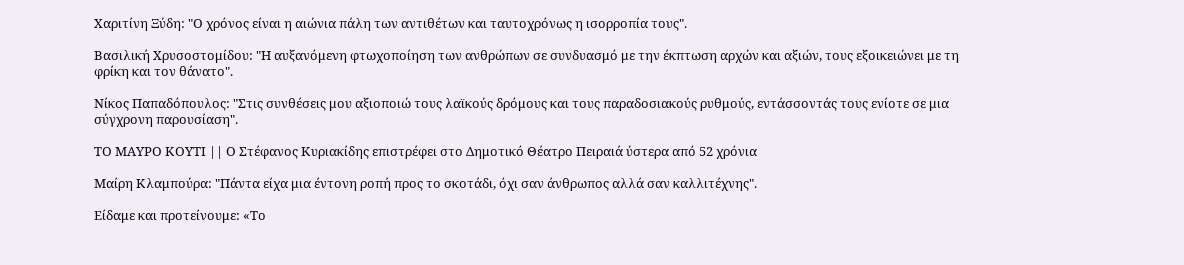Χαριτίνη Ξύδη: "Ο χρόνος είναι η αιώνια πάλη των αντιθέτων και ταυτοχρόνως η ισορροπία τους".

Βασιλική Χρυσοστομίδου: "Η αυξανόμενη φτωχοποίηση των ανθρώπων σε συνδυασμό με την έκπτωση αρχών και αξιών, τους εξοικειώνει με τη φρίκη και τον θάνατο".

Νίκος Παπαδόπουλος: "Στις συνθέσεις μου αξιοποιώ τους λαϊκούς δρόμους και τους παραδοσιακούς ρυθμούς, εντάσσοντάς τους ενίοτε σε μια σύγχρονη παρουσίαση".

ΤΟ ΜΑΥΡΟ ΚΟΥΤΙ || Ο Στέφανος Κυριακίδης επιστρέφει στο Δημοτικό Θέατρο Πειραιά ύστερα από 52 χρόνια

Μαίρη Κλαμπούρα: "Πάντα είχα μια έντονη ροπή προς το σκοτάδι, όχι σαν άνθρωπος αλλά σαν καλλιτέχνης".

Είδαμε και προτείνουμε: «Το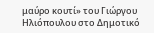μαύρο κουτί» του Γιώργου Ηλιόπουλου στο Δημοτικό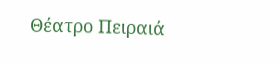Θέατρο Πειραιά